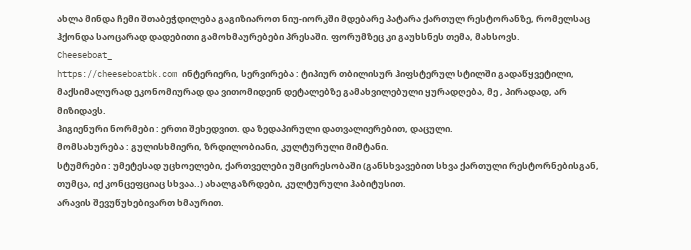ახლა მინდა ჩემი შთაბეჭდილება გაგიზიაროთ ნიუ-იორკში მდებარე პატარა ქართულ რესტორანზე, რომელსაც ჰქონდა საოცარად დადებითი გამოხმაურებები პრესაში. ფორუმზეც კი გაუხსნეს თემა, მახსოვს.
Cheeseboat_
https://cheeseboatbk.com ინტერიერი, სერვირება : ტიპიურ თბილისურ ჰიფსტერულ სტილში გადაწყვეტილი, მაქსიმალურად ეკონომიურად და ვითომიდეინ დეტალებზე გამახვილებული ყურადღება, მე , პირადად, არ მიზიდავს.
ჰიგიენური ნორმები : ერთი შეხედვით. და ზედაპირული დათვალიერებით, დაცული.
მომსახურება : გულისხმიერი, ზრდილობიანი, კულტურული მიმტანი.
სტუმრები : უმეტესად უცხოელები, ქართველები უმცირესობაში (განსხვავებით სხვა ქართული რესტორნებისგან, თუმცა, იქ კონცეფციაც სხვაა..) ახალგაზრდები, კულტურული ჰაბიტუსით.
არავის შევუწუხებივართ ხმაურით.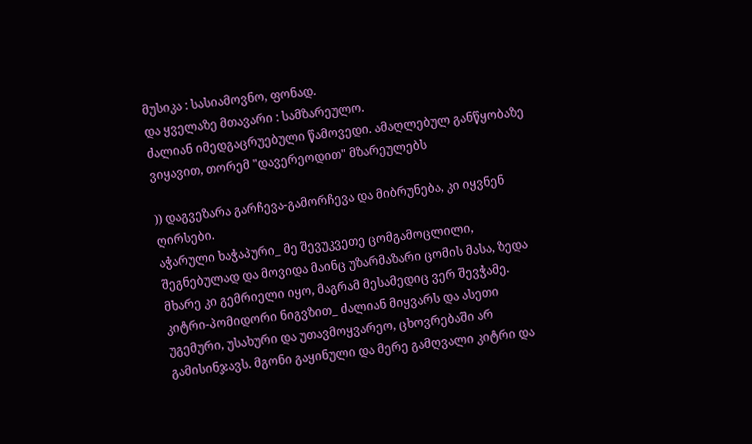მუსიკა : სასიამოვნო, ფონად.
და ყველაზე მთავარი : სამზარეულო.
ძალიან იმედგაცრუებული წამოვედი. ამაღლებულ განწყობაზე ვიყავით, თორემ "დავერეოდით" მზარეულებს

)) დაგვეზარა გარჩევა-გამორჩევა და მიბრუნება, კი იყვნენ ღირსები.
აჭარული ხაჭაპური_ მე შევუკვეთე ცომგამოცლილი, შეგნებულად და მოვიდა მაინც უზარმაზარი ცომის მასა, ზედა მხარე კი გემრიელი იყო, მაგრამ მესამედიც ვერ შევჭამე.
კიტრი-პომიდორი ნიგვზით_ ძალიან მიყვარს და ასეთი უგემური, უსახური და უთავმოყვარეო, ცხოვრებაში არ გამისინჯავს. მგონი გაყინული და მერე გამღვალი კიტრი და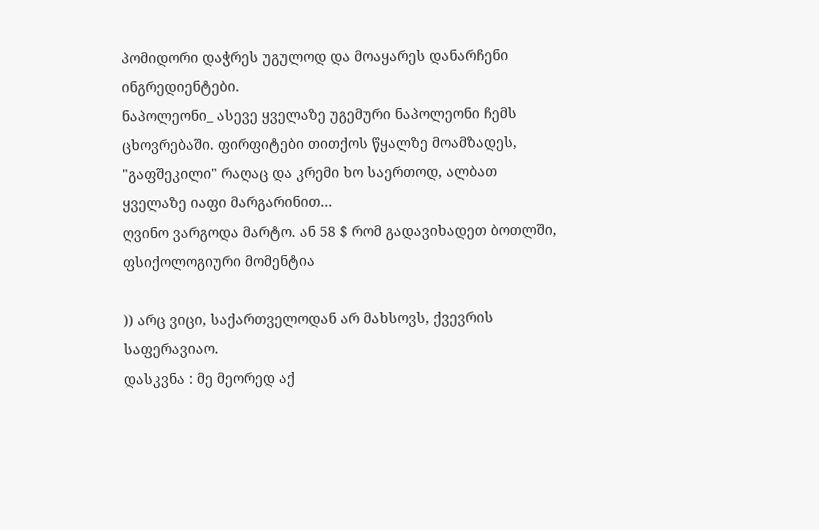პომიდორი დაჭრეს უგულოდ და მოაყარეს დანარჩენი ინგრედიენტები.
ნაპოლეონი_ ასევე ყველაზე უგემური ნაპოლეონი ჩემს ცხოვრებაში. ფირფიტები თითქოს წყალზე მოამზადეს, "გაფშეკილი" რაღაც და კრემი ხო საერთოდ, ალბათ ყველაზე იაფი მარგარინით...
ღვინო ვარგოდა მარტო. ან 58 $ რომ გადავიხადეთ ბოთლში, ფსიქოლოგიური მომენტია

)) არც ვიცი, საქართველოდან არ მახსოვს, ქვევრის საფერავიაო.
დასკვნა : მე მეორედ აქ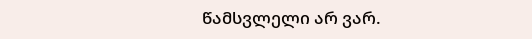წამსვლელი არ ვარ.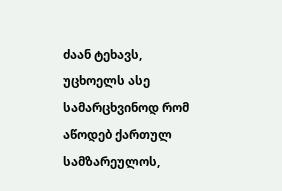ძაან ტეხავს, უცხოელს ასე სამარცხვინოდ რომ აწოდებ ქართულ სამზარეულოს,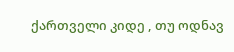ქართველი კიდე , თუ ოდნავ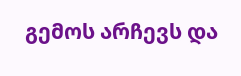გემოს არჩევს და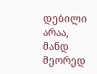დებილი არაა, მანდ მეორედ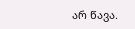არ წავა.